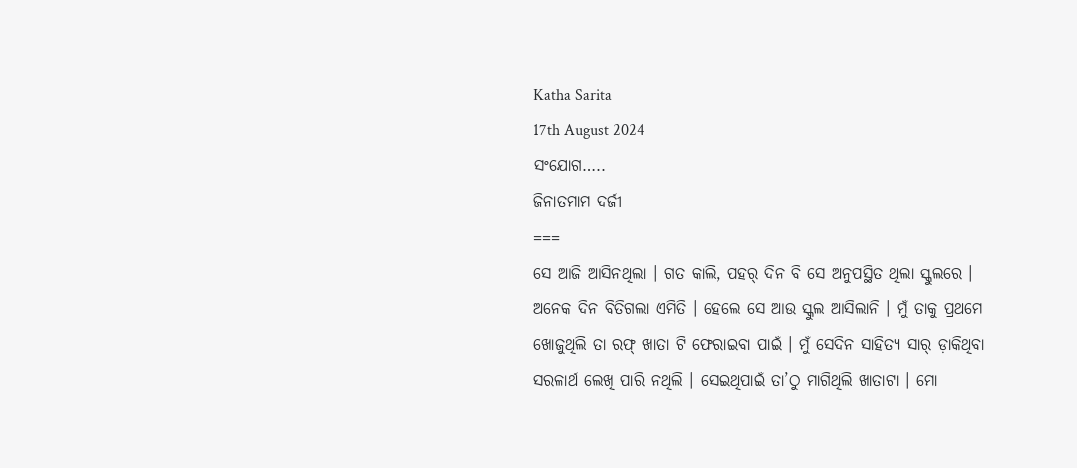Katha Sarita
17th August 2024
ସଂଯୋଗ…..
ଜିନାତମାମ ଦର୍ଜୀ
===
ସେ ଆଜି ଆସିନଥିଲା । ଗତ କାଲି, ପହର୍ ଦିନ ବି ସେ ଅନୁପସ୍ଥିତ ଥିଲା ସ୍କୁଲରେ । ଅନେକ ଦିନ ବିତିଗଲା ଏମିତି । ହେଲେ ସେ ଆଉ ସ୍କୁଲ ଆସିଲାନି । ମୁଁ ତାକୁ ପ୍ରଥମେ ଖୋଜୁଥିଲି ତା ରଫ୍ ଖାତା ଟି ଫେରାଇବା ପାଇଁ । ମୁଁ ସେଦିନ ସାହିତ୍ୟ ସାର୍ ଡ଼ାକିଥିବା ସରଳାର୍ଥ ଲେଖି ପାରି ନଥିଲି । ସେଇଥିପାଇଁ ତା’ଠୁ ମାଗିଥିଲି ଖାତାଟା । ମୋ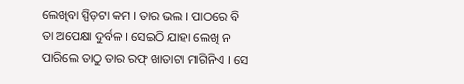ଲେଖିବା ସ୍ପିଡ଼ଟା କମ । ତାର ଭଲ । ପାଠରେ ବି ତା ଅପେକ୍ଷା ଦୁର୍ବଳ । ସେଇଠି ଯାହା ଲେଖି ନ ପାରିଲେ ତାଠୁ ତାର ରଫ୍ ଖାତାଟା ମାଗିନିଏ । ସେ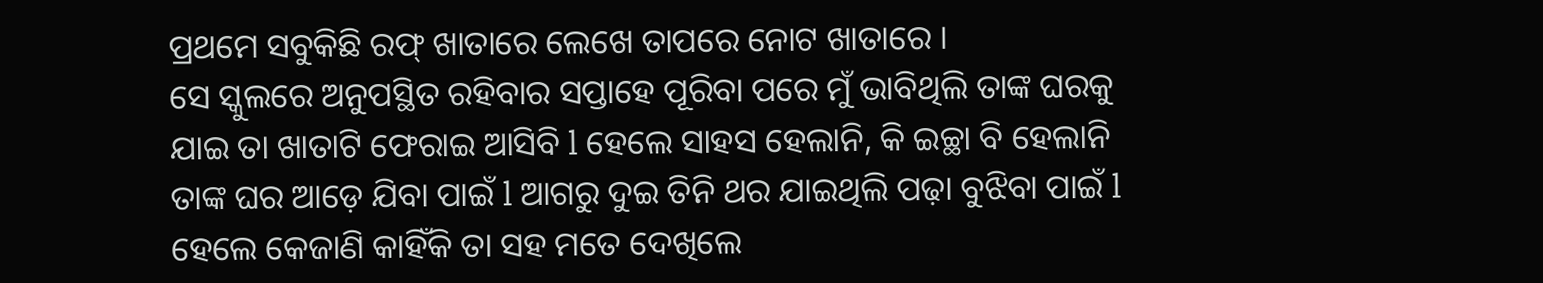ପ୍ରଥମେ ସବୁକିଛି ରଫ୍ ଖାତାରେ ଲେଖେ ତାପରେ ନୋଟ ଖାତାରେ ।
ସେ ସ୍କୁଲରେ ଅନୁପସ୍ଥିତ ରହିବାର ସପ୍ତାହେ ପୂରିବା ପରେ ମୁଁ ଭାବିଥିଲି ତାଙ୍କ ଘରକୁ ଯାଇ ତା ଖାତାଟି ଫେରାଇ ଆସିବି l ହେଲେ ସାହସ ହେଲାନି, କି ଇଚ୍ଛା ବି ହେଲାନି ତାଙ୍କ ଘର ଆଡ଼େ ଯିବା ପାଇଁ l ଆଗରୁ ଦୁଇ ତିନି ଥର ଯାଇଥିଲି ପଢ଼ା ବୁଝିବା ପାଇଁ l ହେଲେ କେଜାଣି କାହିଁକି ତା ସହ ମତେ ଦେଖିଲେ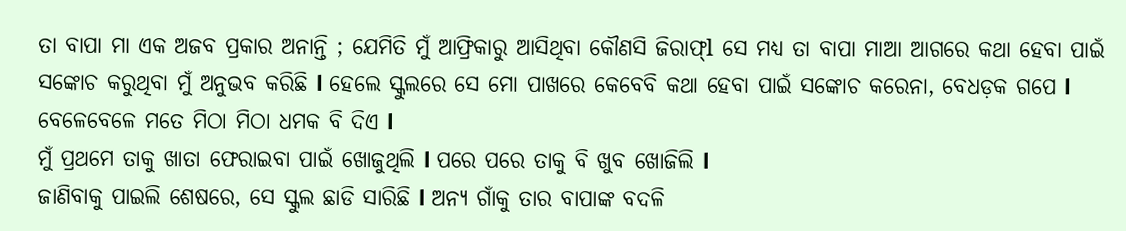ତା ବାପା ମା ଏକ ଅଜବ ପ୍ରକାର ଅନାନ୍ତି ; ଯେମିତି ମୁଁ ଆଫ୍ରିକାରୁ ଆସିଥିବା କୌଣସି ଜିରାଫ୍l ସେ ମଧ୍ୟ ତା ବାପା ମାଆ ଆଗରେ କଥା ହେବା ପାଇଁ ସଙ୍କୋଚ କରୁଥିବା ମୁଁ ଅନୁଭବ କରିଛି l ହେଲେ ସ୍କୁଲରେ ସେ ମୋ ପାଖରେ କେବେବି କଥା ହେବା ପାଇଁ ସଙ୍କୋଚ କରେନା, ବେଧଡ଼କ ଗପେ l ବେଳେବେଳେ ମତେ ମିଠା ମିଠା ଧମକ ବି ଦିଏ l
ମୁଁ ପ୍ରଥମେ ତାକୁ ଖାତା ଫେରାଇବା ପାଇଁ ଖୋଜୁଥିଲି l ପରେ ପରେ ତାକୁ ବି ଖୁବ ଖୋଜିଲି l
ଜାଣିବାକୁ ପାଇଲି ଶେଷରେ, ସେ ସ୍କୁଲ ଛାଡି ସାରିଛି l ଅନ୍ୟ ଗାଁକୁ ତାର ବାପାଙ୍କ ବଦଳି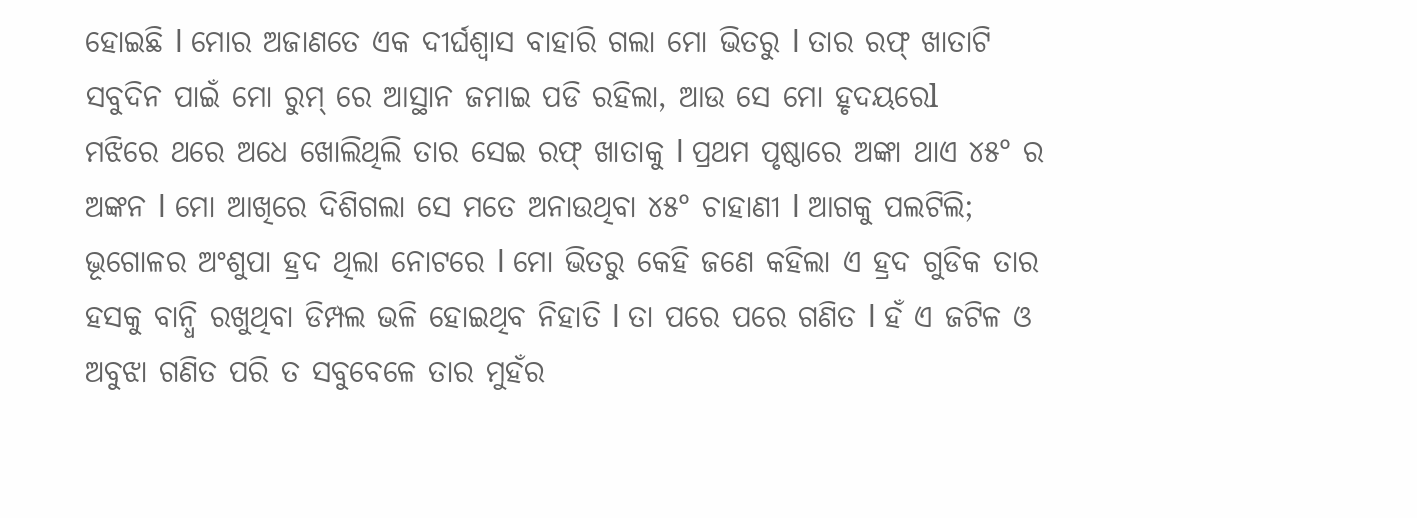ହୋଇଛି l ମୋର ଅଜାଣତେ ଏକ ଦୀର୍ଘଶ୍ୱାସ ବାହାରି ଗଲା ମୋ ଭିତରୁ l ତାର ରଫ୍ ଖାତାଟି ସବୁଦିନ ପାଇଁ ମୋ ରୁମ୍ ରେ ଆସ୍ଥାନ ଜମାଇ ପଡି ରହିଲା, ଆଉ ସେ ମୋ ହୃଦୟରେl
ମଝିରେ ଥରେ ଅଧେ ଖୋଲିଥିଲି ତାର ସେଇ ରଫ୍ ଖାତାକୁ l ପ୍ରଥମ ପୃଷ୍ଠାରେ ଅଙ୍କା ଥାଏ ୪୫° ର ଅଙ୍କନ l ମୋ ଆଖିରେ ଦିଶିଗଲା ସେ ମତେ ଅନାଉଥିବା ୪୫° ଚାହାଣୀ l ଆଗକୁ ପଲଟିଲି; ଭୂଗୋଳର ଅଂଶୁପା ହ୍ରଦ ଥିଲା ନୋଟରେ l ମୋ ଭିତରୁ କେହି ଜଣେ କହିଲା ଏ ହ୍ରଦ ଗୁଡିକ ତାର ହସକୁ ବାନ୍ଧି ରଖୁଥିବା ଡିମ୍ପଲ ଭଳି ହୋଇଥିବ ନିହାତି l ତା ପରେ ପରେ ଗଣିତ l ହଁ ଏ ଜଟିଳ ଓ ଅବୁଝା ଗଣିତ ପରି ତ ସବୁବେଳେ ତାର ମୁହଁର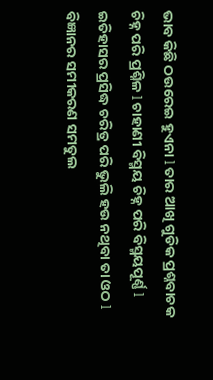ଭାବ କିଛି ଠଉରେଇ ହୁଏନା l ତାର ଆଖି ଗୁଡିକ ପ୍ରଶ୍ନବାଚକ ଚିହ୍ନ ପରି ପ୍ରଶ୍ନିଳ l ଚାହାଣୀ ବିସ୍ମୟ ଚିହ୍ନ ପରି ବିସ୍ମୟପୂର୍ଣ୍ଣ l ଇତିହାସର ପ୍ରସିଦ୍ଧ ଚରିତ୍ର ପରି ଭୁଲି ହଉ ନଥିବା ତା ଓଠ l ବିଜ୍ଞାନର ସମୀକରଣ ସମତୁଲ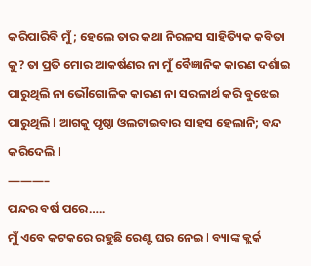କରିପାରିବି ମୁଁ; ହେଲେ ତାର କଥା ନିରଳସ ସାହିତ୍ୟିକ କବିତା କୁ? ତା ପ୍ରତି ମୋର ଆକର୍ଷଣର ନା ମୁଁ ବୈଜ୍ଞାନିକ କାରଣ ଦର୍ଶାଇ ପାରୁଥିଲି ନା ଭୌଗୋଳିକ କାରଣ ନା ସରଳାର୍ଥ କରି ବୁଝେଇ ପାରୁଥିଲି l ଆଗକୁ ପୃଷ୍ଠା ଓଲଟାଇବାର ସାହସ ହେଲାନି; ବନ୍ଦ କରିଦେଲି l
———–
ପନ୍ଦର ବର୍ଷ ପରେ…..
ମୁଁ ଏବେ କଟକରେ ରହୁଛି ରେଣ୍ଟ ଘର ନେଇ l ବ୍ୟାଙ୍କ କ୍ଲର୍କ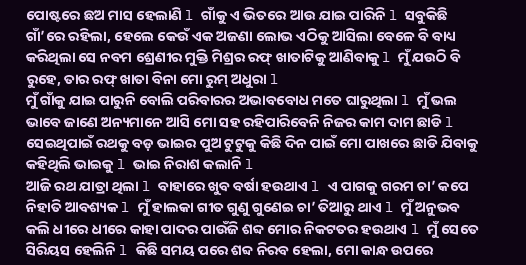ପୋଷ୍ଟରେ ଛଅ ମାସ ହେଲାଣି l ଗାଁକୁ ଏ ଭିତରେ ଆଉ ଯାଇ ପାରିନି l ସବୁକିଛି ଗାଁ’ରେ ରହିଲା, ହେଲେ କେଉଁ ଏକ ଅଜଣା ଲୋଭ ଏଠିକୁ ଆସିଲା ବେଳେ ବି ବାଧ୍ୟ କରିଥିଲା ସେ ନବମ ଶ୍ରେଣୀର ମୁକ୍ତି ମିଶ୍ରର ରଫ୍ ଖାତାଟିକୁ ଆଣିବାକୁ l ମୁଁ ଯଉଠି ବି ରୁହେ, ତାର ରଫ୍ ଖାତା ବିନା ମୋ ରୁମ୍ ଅଧୁରା l
ମୁଁ ଗାଁକୁ ଯାଇ ପାରୁନି ବୋଲି ପରିବାରର ଅଭାବବୋଧ ମତେ ଘାରୁଥିଲା l ମୁଁ ଭଲ ଭାବେ ଜାଣେ ଅନ୍ୟମାନେ ଆସି ମୋ ସହ ରହିପାରିବେନି ନିଜର କାମ ଦାମ ଛାଡି l ସେଇଥିପାଇଁ ରଥକୁ ବଡ଼ ଭାଇର ପୁଅ ଟୁଟୁକୁ କିଛି ଦିନ ପାଇଁ ମୋ ପାଖରେ ଛାଡି ଯିବାକୁ କହିଥିଲି ଭାଇକୁ l ଭାଇ ନିରାଶ କଲାନି l
ଆଜି ରଥ ଯାତ୍ରା ଥିଲା l ବାହାରେ ଖୁବ ବର୍ଷା ହଉଥାଏ l ଏ ପାଗକୁ ଗରମ ଚା’ କପେ ନିହାତି ଆବଶ୍ୟକ l ମୁଁ ହାଲକା ଗୀତ ଗୁଣୁ ଗୁଣେଇ ଚା’ ତିଆରୁ ଥାଏ l ମୁଁ ଅନୁଭବ କଲି ଧୀରେ ଧୀରେ କାହା ପାଦର ପାଉଁଜି ଶବ୍ଦ ମୋର ନିକଟତର ହଉଥାଏ l ମୁଁ ସେତେ ସିରିୟସ ହେଲିନି l କିଛି ସମୟ ପରେ ଶବ୍ଦ ନିରବ ହେଲା, ମୋ କାନ୍ଧ ଉପରେ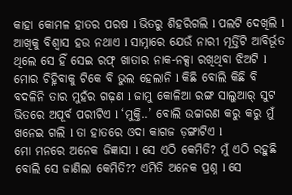କାହା କୋମଳ ହାତର ପରଷ l ଭିତରୁ ଶିହରିଗଲି l ପଲଟି ଦେଖିଲି l ଆଖିକୁ ବିଶ୍ୱାସ ହଉ ନଥାଏ l ସାମ୍ନାରେ ଯେଉଁ ନାରୀ ମୂର୍ତ୍ତିଟି ଆବିର୍ଭୂତ ଥିଲେ ସେ ହିଁ ସେଇ ରଫ୍ ଖାତାର ନାକ-ନକ୍ସା ରଖିଥିବା ଝିଅଟି l ମୋର ଚିହ୍ନିବାକୁ ଟିକେ ବି ଭୁଲ ହେଲାନି l କିଛି ବୋଲି କିଛି ବି ବଦଳିନି ତାର ମୁହଁର ଗଢ଼ଣ l ଜାମୁ କୋଳିଆ ରଙ୍ଗ ସାଲୁଆର୍ ସୁଟ ଭିତରେ ଅପୂର୍ବ ପରୀଟିଏ l ‘ମୁକ୍ତି..’ ବୋଲି ଉଚ୍ଚାରଣ କରୁ କରୁ ମୁଁ ଖନେଇ ଗଲି l ତା ହାତରେ ଓଦା କାଗଜ ଡ଼ଙ୍ଗାଟିଏ l
ମୋ ମନରେ ଅନେକ ଜିଜ୍ଞାସା l ସେ ଏଠି କେମିତି? ମୁଁ ଏଠି ରହୁଛି ବୋଲି ସେ ଜାଣିଲା କେମିତି?? ଏମିତି ଅନେକ ପ୍ରଶ୍ନ l ସେ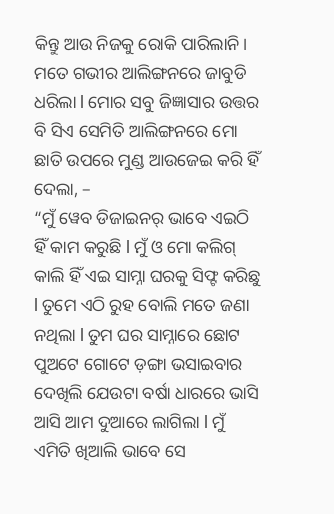କିନ୍ତୁ ଆଉ ନିଜକୁ ରୋକି ପାରିଲାନି। ମତେ ଗଭୀର ଆଲିଙ୍ଗନରେ ଜାବୁଡି ଧରିଲା l ମୋର ସବୁ ଜିଜ୍ଞାସାର ଉତ୍ତର ବି ସିଏ ସେମିତି ଆଲିଙ୍ଗନରେ ମୋ ଛାତି ଉପରେ ମୁଣ୍ଡ ଆଉଜେଇ କରି ହିଁ ଦେଲା, –
“ମୁଁ ୱେବ ଡିଜାଇନର୍ ଭାବେ ଏଇଠି ହିଁ କାମ କରୁଛି l ମୁଁ ଓ ମୋ କଲିଗ୍ କାଲି ହିଁ ଏଇ ସାମ୍ନା ଘରକୁ ସିଫ୍ଟ କରିଛୁ l ତୁମେ ଏଠି ରୁହ ବୋଲି ମତେ ଜଣା ନଥିଲା l ତୁମ ଘର ସାମ୍ନାରେ ଛୋଟ ପୁଅଟେ ଗୋଟେ ଡ଼ଙ୍ଗା ଭସାଇବାର ଦେଖିଲି ଯେଉଟା ବର୍ଷା ଧାରରେ ଭାସି ଆସି ଆମ ଦୁଆରେ ଲାଗିଲା l ମୁଁ ଏମିତି ଖିଆଲି ଭାବେ ସେ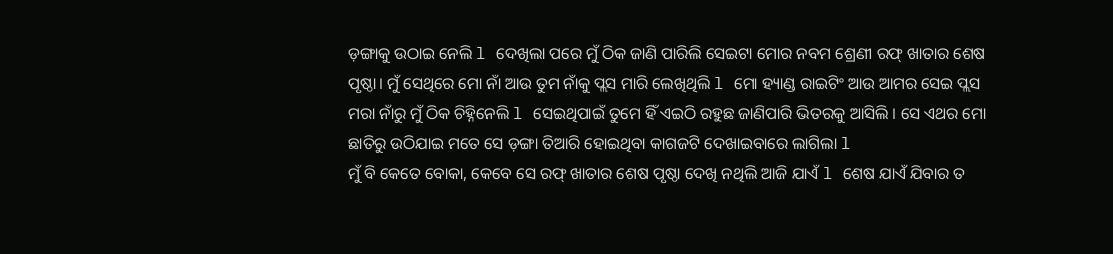ଡ଼ଙ୍ଗାକୁ ଉଠାଇ ନେଲି l ଦେଖିଲା ପରେ ମୁଁ ଠିକ ଜାଣି ପାରିଲି ସେଇଟା ମୋର ନବମ ଶ୍ରେଣୀ ରଫ୍ ଖାତାର ଶେଷ ପୃଷ୍ଠା। ମୁଁ ସେଥିରେ ମୋ ନାଁ ଆଉ ତୁମ ନାଁକୁ ପ୍ଲସ ମାରି ଲେଖିଥିଲି l ମୋ ହ୍ୟାଣ୍ଡ ରାଇଟିଂ ଆଉ ଆମର ସେଇ ପ୍ଲସ ମରା ନାଁରୁ ମୁଁ ଠିକ ଚିହ୍ନିନେଲି l ସେଇଥିପାଇଁ ତୁମେ ହିଁ ଏଇଠି ରହୁଛ ଜାଣିପାରି ଭିତରକୁ ଆସିଲି । ସେ ଏଥର ମୋ ଛାତିରୁ ଉଠିଯାଇ ମତେ ସେ ଡ଼ଙ୍ଗା ତିଆରି ହୋଇଥିବା କାଗଜଟି ଦେଖାଇବାରେ ଲାଗିଲା l
ମୁଁ ବି କେତେ ବୋକା, କେବେ ସେ ରଫ୍ ଖାତାର ଶେଷ ପୃଷ୍ଠା ଦେଖି ନଥିଲି ଆଜି ଯାଏଁ l ଶେଷ ଯାଏଁ ଯିବାର ତ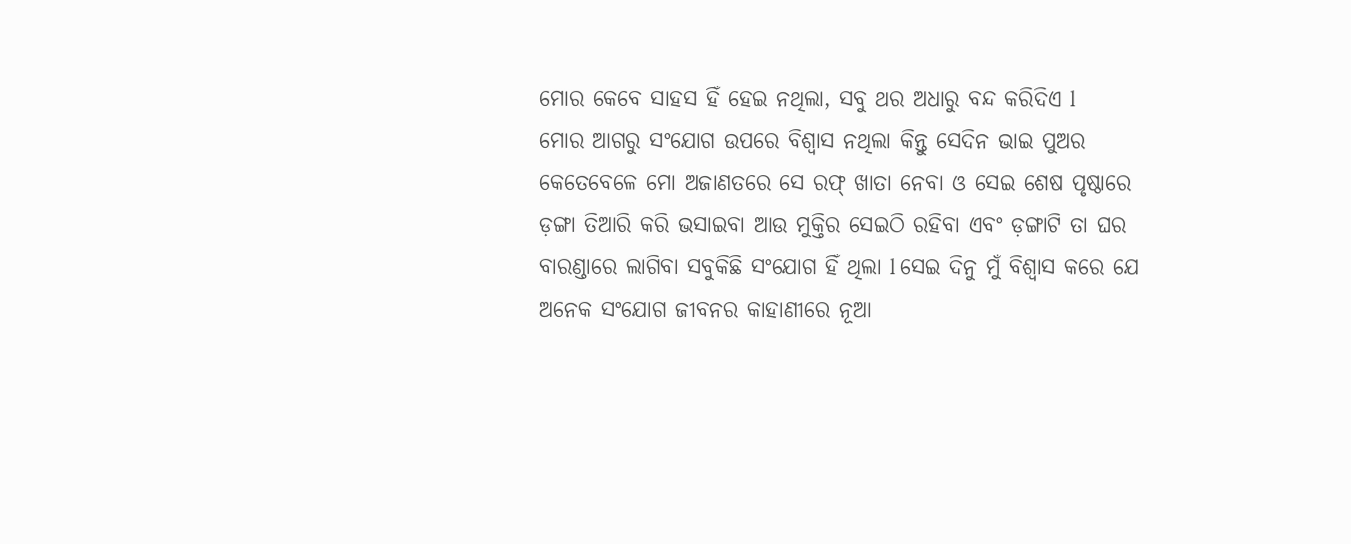ମୋର କେବେ ସାହସ ହିଁ ହେଇ ନଥିଲା, ସବୁ ଥର ଅଧାରୁ ବନ୍ଦ କରିଦିଏ l
ମୋର ଆଗରୁ ସଂଯୋଗ ଉପରେ ବିଶ୍ୱାସ ନଥିଲା କିନ୍ତୁ ସେଦିନ ଭାଇ ପୁଅର କେତେବେଳେ ମୋ ଅଜାଣତରେ ସେ ରଫ୍ ଖାତା ନେବା ଓ ସେଇ ଶେଷ ପୃଷ୍ଠାରେ ଡ଼ଙ୍ଗା ତିଆରି କରି ଭସାଇବା ଆଉ ମୁକ୍ତିର ସେଇଠି ରହିବା ଏବଂ ଡ଼ଙ୍ଗାଟି ତା ଘର ବାରଣ୍ଡାରେ ଲାଗିବା ସବୁକିଛି ସଂଯୋଗ ହିଁ ଥିଲା l ସେଇ ଦିନୁ ମୁଁ ବିଶ୍ୱାସ କରେ ଯେ ଅନେକ ସଂଯୋଗ ଜୀବନର କାହାଣୀରେ ନୂଆ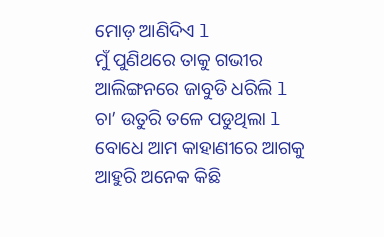ମୋଡ଼ ଆଣିଦିଏ l
ମୁଁ ପୁଣିଥରେ ତାକୁ ଗଭୀର ଆଲିଙ୍ଗନରେ ଜାବୁଡି ଧରିଲି l ଚା’ ଉତୁରି ତଳେ ପଡୁଥିଲା l ବୋଧେ ଆମ କାହାଣୀରେ ଆଗକୁ ଆହୁରି ଅନେକ କିଛି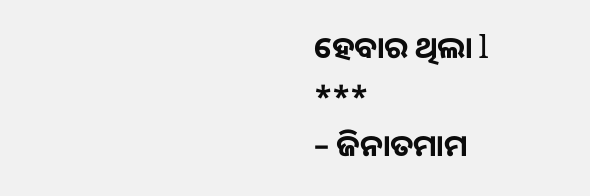ହେବାର ଥିଲା l
***
– ଜିନାତମାମ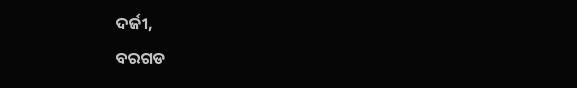ଦର୍ଜୀ,
ବରଗଡ